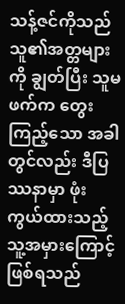သန့်ဇင်ကိုသည် သူ၏အတ္တများကို ချွတ်ပြီး သူမဖက်က တွေးကြည့်သော အခါတွင်လည်း ဒီပြဿနာမှာ ဖုံးကွယ်ထားသည့် သူ့အမှားကြောင့် ဖြစ်ရသည်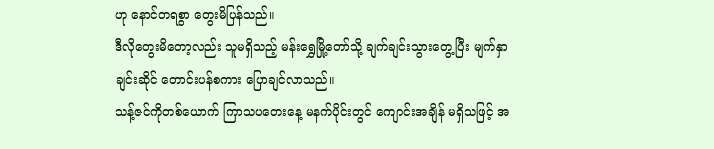ဟု နောင်တရစွာ တွေးမိပြန်သည်။
ဒီလိုတွေးမိတော့လည်း သူမရှိသည့် မန်းရွှေမြို့တော်သို့ ချက်ချင်းသွားတွေ့ပြီး မျက်နှာချင်းဆိုင် တောင်းပန်စကား ပြောချင်လာသည်။
သန့်ဇင်ကိုတစ်ယောက် ကြာသပတေးနေ့ မနက်ပိုင်းတွင် ကျောင်းအချိန် မရှိသဖြင့် အ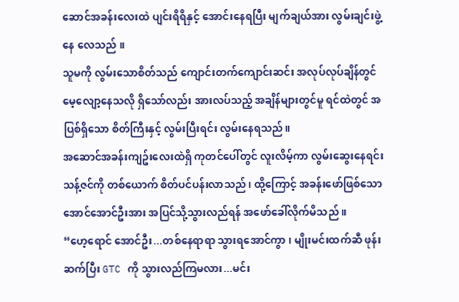ဆောင်အခန်းလေးထဲ ပျင်းရိရိနှင့် အောင်းနေရပြီး မျက်ချယ်အား လွမ်းချင်းဖွဲ့နေ လေသည် ။
သူမကို လွမ်းသောစိတ်သည် ကျောင်းတက်ကျောင်းဆင်း အလုပ်လုပ်ချိန်တွင် မေ့လျော့နေသလို ရှိသော်လည်း အားလပ်သည့် အချိန်များတွင်မူ ရင်ထဲတွင် အပြစ်ရှိသော စိတ်ကြီးနှင့် လွမ်းပြီးရင်း လွမ်းနေရသည်။
အဆောင်အခန်းကျဥ်းလေးထဲရှိ ကုတင်ပေါ်တွင် လူးလိမ့်ကာ လွမ်းဆွေးနေရင်း သန့်ဇင်ကို တစ်ယောက် စိတ်ပင်ပန်းလာသည် ၊ ထို့ကြောင့် အခန်းဖော်ဖြစ်သော အောင်အောင်ဦးအား အပြင်သို့သွားလည်ရန် အဖော်ခေါ်လိုက်မိသည် ။
“ဟေ့ရောင် အောင်ဦး...တစ်နေရာရာ သွားရအောင်ကွာ ၊ မျိုးမင်းထက်ဆီ ဖုန်းဆက်ပြီး GTC ကို သွားလည်ကြမလား...မင်း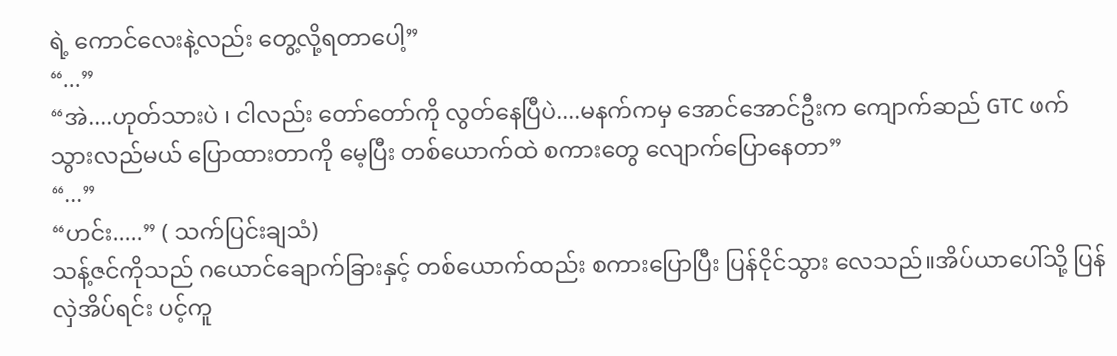ရဲ့ ကောင်လေးနဲ့လည်း တွေ့လို့ရတာပေါ့”
“...”
“အဲ....ဟုတ်သားပဲ ၊ ငါလည်း တော်တော်ကို လွတ်နေပြီပဲ....မနက်ကမှ အောင်အောင်ဦးက ကျောက်ဆည် GTC ဖက်သွားလည်မယ် ပြောထားတာကို မေ့ပြီး တစ်ယောက်ထဲ စကားတွေ လျောက်ပြောနေတာ”
“...”
“ဟင်း.....” ( သက်ပြင်းချသံ)
သန့်ဇင်ကိုသည် ဂယောင်ချောက်ခြားနှင့် တစ်ယောက်ထည်း စကားပြောပြီး ပြန်ငိုင်သွား လေသည်။အိပ်ယာပေါ်သို့ ပြန်လှဲအိပ်ရင်း ပင့်ကူ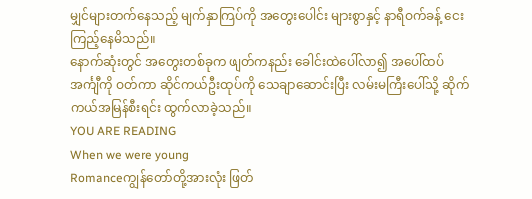မျှင်များတက်နေသည့် မျက်နှာကြပ်ကို အတွေးပေါင်း များစွာနှင့် နာရီဝက်ခန့် ငေးကြည့်နေမိသည်။
နောက်ဆုံးတွင် အတွေးတစ်ခုက ဖျတ်ကနည်း ခေါင်းထဲပေါ်လာ၍ အပေါ်ထပ်အင်္ကျီကို ဝတ်ကာ ဆိုင်ကယ်ဦးထုပ်ကို သေချာဆောင်းပြီး လမ်းမကြီးပေါ်သို့ ဆိုက်ကယ်အမြန်စီးရင်း ထွက်လာခဲ့သည်။
YOU ARE READING
When we were young
Romanceကျွန်တော်တို့အားလုံး ဖြတ်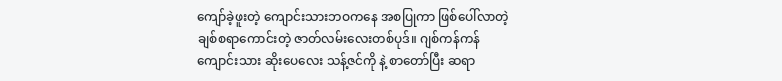ကျော်ခဲ့ဖူးတဲ့ ကျောင်းသားဘဝကနေ အစပြုကာ ဖြစ်ပေါ်လာတဲ့ ချစ်စရာကောင်းတဲ့ ဇာတ်လမ်းလေးတစ်ပုဒ်။ ဂျစ်ကန်ကန် ကျောင်းသား ဆိုးပေလေး သန့်ဇင်ကို နဲ့ စာတော်ပြီး ဆရာ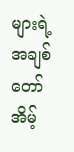များရဲ့ အချစ်တော် အိမ့်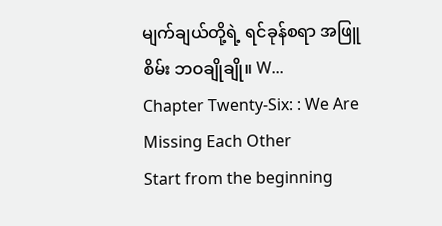မျက်ချယ်တို့ရဲ့ ရင်ခုန်စရာ အဖြူစိမ်း ဘဝချိုချို။ W...
Chapter Twenty-Six: : We Are Missing Each Other
Start from the beginning